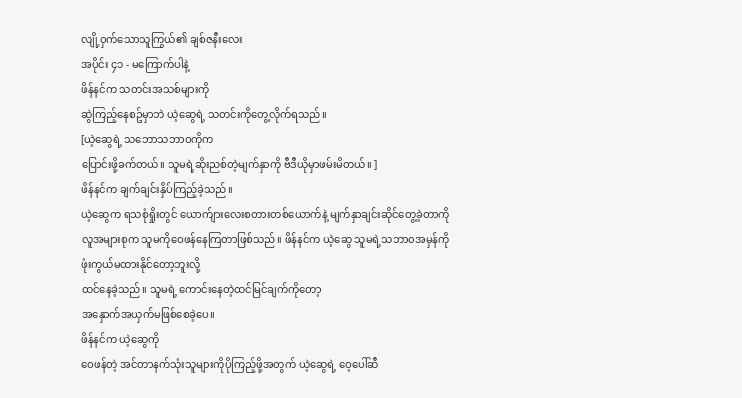လျို့ဝှက်သောသူကြွယ်၏ ချစ်ဇနီးလေး
အပိုင်း ၄၁ - မကြောက်ပါနဲ့
ဖိန်နင်က သတင်းအသစ်များကို
ဆွဲကြည့်နေစဥ်မှာဘဲ ယဲ့ဆွေရဲ့ သတင်းကိုတွေ့လိုက်ရသည်။
[ယဲ့ဆွေရဲ့ သဘောသဘာဝကိုက
ပြောင်းဖို့ခက်တယ်။ သူမရဲ့ဆိုးညစ်တဲ့မျက်နှာကို ဗီဒီယိုမှာဖမ်းမိတယ်။ ]
ဖိန်နင်က ချက်ချင်းနှိပ်ကြည့်ခဲ့သည်။
ယဲ့ဆွေက ရသစုံရှိုးတွင် ယောက်ျားလေးစတားတစ်ယောက်နဲ့ မျက်နှာချင်းဆိုင်တွေ့ခဲ့တာကို လူအများစုက သူမကိုဝေဖန်နေကြတာဖြစ်သည်။ ဖိန်နင်က ယဲ့ဆွေ သူမရဲ့သဘာ၀အမှန်ကို ဖုံးကွယ်မထားနိုင်တော့ဘူးလို့
ထင်နေခဲ့သည်။ သူမရဲ့ ကောင်းနေတဲ့ထင်မြင်ချက်ကိုတော့
အနှောက်အယှက်မဖြစ်စေခဲ့ပေ။
ဖိန်နင်က ယဲ့ဆွေကို
ဝေဖန်တဲ့ အင်တာနက်သုံးသူများကိုပိုကြည့်ဖို့အတွက် ယဲ့ဆွေရဲ့ ဝေ့ပေါ်ဆီ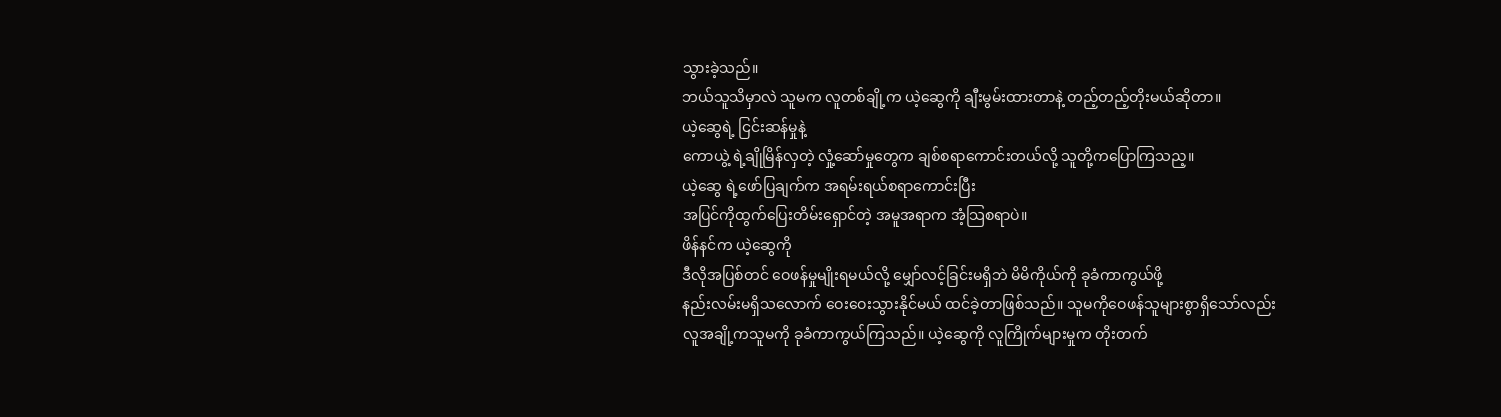သွားခဲ့သည်။
ဘယ်သူသိမှာလဲ သူမက လူတစ်ချို့က ယဲ့ဆွေကို ချီးမွမ်းထားတာနဲ့ တည့်တည့်တိုးမယ်ဆိုတာ။
ယဲ့ဆွေရဲ့ ငြင်းဆန်မှုနဲ့
ကောယွဲ့ ရဲ့ချိုမြိန်လှတဲ့ လှုံ့ဆော်မှုတွေက ချစ်စရာကောင်းတယ်လို့ သူတို့ကပြောကြသည့။
ယဲ့ဆွေ ရဲ့ဖော်ပြချက်က အရမ်းရယ်စရာကောင်းပြီး
အပြင်ကိုထွက်ပြေးတိမ်းရှောင်တဲ့ အမူအရာက အံ့သြစရာပဲ။
ဖိန်နင်က ယဲ့ဆွေကို
ဒီလိုအပြစ်တင် ဝေဖန်မှုမျိုးရမယ်လို့ မျှော်လင့်ခြင်းမရှိဘဲ မိမိကိုယ်ကို ခုခံကာကွယ်ဖို့
နည်းလမ်းမရှိသလောက် ဝေးဝေးသွားနိုင်မယ် ထင်ခဲ့တာဖြစ်သည်။ သူမကိုဝေဖန်သူများစွာရှိသော်လည်း
လူအချို့ကသူမကို ခုခံကာကွယ်ကြသည်။ ယဲ့ဆွေကို လူကြိုက်များမှုက တိုးတက်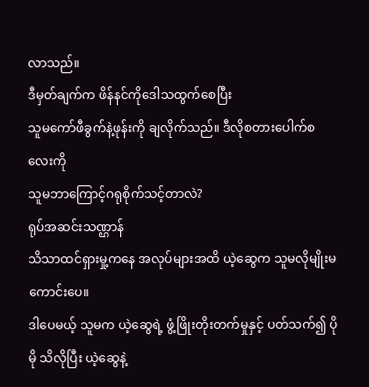လာသည်။
ဒီမှတ်ချက်က ဖိန်နင်ကိုဒေါသထွက်စေပြီး
သူမကော်ဖီခွက်နဲ့ဖုန်းကို ချလိုက်သည်။ ဒီလိုစတားပေါက်စလေးကို
သူမဘာကြောင့်ဂရုစိုက်သင့်တာလဲ?
ရုပ်အဆင်းသဏ္ဌာန်
သိသာထင်ရှားမှု့ကနေ အလုပ်များအထိ ယဲ့ဆွေက သူမလိုမျိုးမကောင်းပေ။
ဒါပေမယ့် သူမက ယဲ့ဆွေရဲ့ ဖွံ့ဖြိုးတိုးတက်မှုနှင့် ပတ်သက်၍ ပိုမို သိလိုပြီး ယဲ့ဆွေနဲ့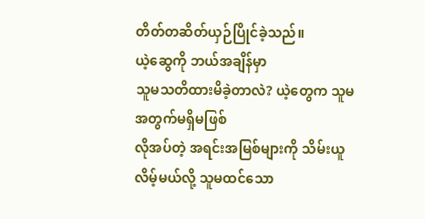တိတ်တဆိတ်ယှဉ်ပြိုင်ခဲ့သည်။
ယဲ့ဆွေကို ဘယ်အချိန်မှာ
သူမသတိထားမိခဲ့တာလဲ? ယဲ့တွေက သူမအတွက်မရှိမဖြစ်
လိုအပ်တဲ့ အရင်းအမြစ်များကို သိမ်းယူလိမ့်မယ်လို့ သူမထင်သော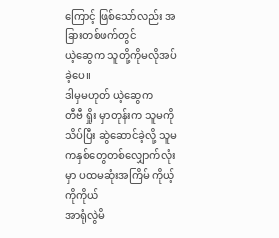ကြောင့် ဖြစ်သော်လည်း အခြားတစ်ဖက်တွင်
ယဲ့ဆွေက သူတို့ကိုမလိုအပ်ခဲ့ပေ။
ဒါမှမဟုတ် ယဲ့ဆွေက
တီဗီ ရှိုး မှာတုန်းက သူမကိုသိပ်ပြီး ဆွဲဆောင်ခဲ့လို့ သူမကနှစ်တွေတစ်လျှောက်လုံးမှာ ပထမဆုံးအကြိမ် ကိုယ့်ကိုကိုယ်
အာရုံလွဲမိ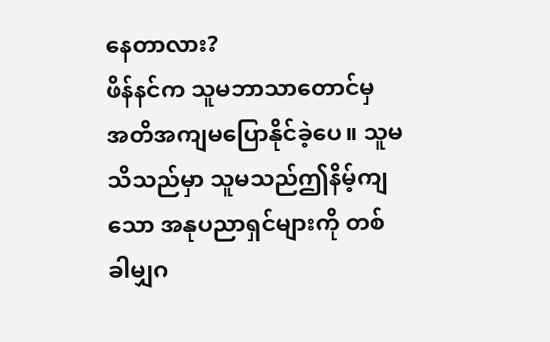နေတာလား?
ဖိန်နင်က သူမဘာသာတောင်မှ
အတိအကျမပြောနိုင်ခဲ့ပေ။ သူမသိသည်မှာ သူမသည်ဤနိမ့်ကျသော အနုပညာရှင်များကို တစ်ခါမျှဂ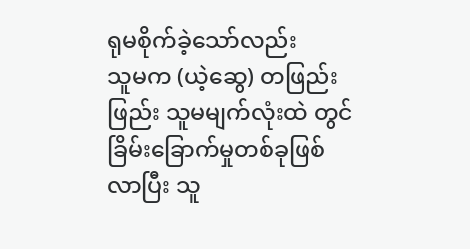ရုမစိုက်ခဲ့သော်လည်း
သူမက (ယဲ့ဆွေ) တဖြည်းဖြည်း သူမမျက်လုံးထဲ တွင်ခြိမ်းခြောက်မှုတစ်ခုဖြစ်လာပြီး သူ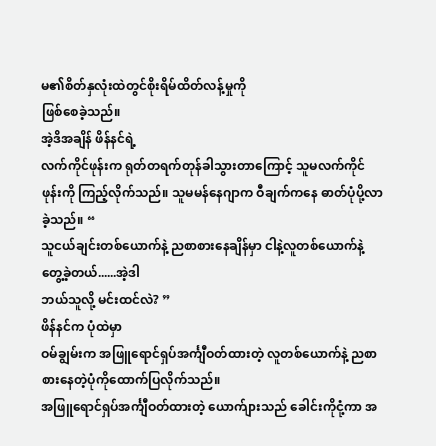မ၏စိတ်နှလုံးထဲတွင်စိုးရိမ်ထိတ်လန့်မှုကို
ဖြစ်စေခဲ့သည်။
အဲ့ဒိအချိန် ဖိန်နင်ရဲ့
လက်ကိုင်ဖုန်းက ရုတ်တရက်တုန်ခါသွားတာကြောင့် သူမလက်ကိုင်ဖုန်းကို ကြည့်လိုက်သည်။ သူမမန်နေဂျာက ဝီချက်ကနေ ဓာတ်ပုံပို့လာခဲ့သည်။ “
သူငယ်ချင်းတစ်ယောက်နဲ့ ညစာစားနေချိန်မှာ ငါနဲ့လူတစ်ယောက်နဲ့ တွေ့ခဲ့တယ်......အဲ့ဒါ
ဘယ်သူလို့ မင်းထင်လဲ? ”
ဖိန်နင်က ပုံထဲမှာ
ဝမ်ချွမ်းက အဖြူရောင်ရှပ်အင်္ကျီဝတ်ထားတဲ့ လူတစ်ယောက်နဲ့ ညစာစားနေတဲ့ပုံကိုထောက်ပြလိုက်သည်။
အဖြူရောင်ရှပ်အင်္ကျီဝတ်ထားတဲ့ ယောက်ျားသည် ခေါင်းကိုငုံ့ကာ အ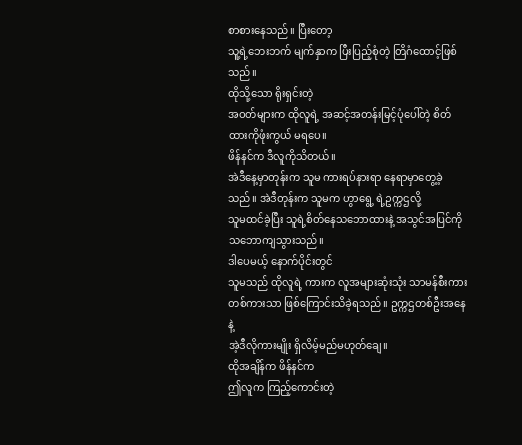စာစားနေသည်။ ပြီးတော့
သူ့ရဲ့ဘေးဘက် မျက်နှာက ပြီးပြည့်စုံတဲ့ တြိဂံထောင့်ဖြစ်သည်။
ထိုသို့သော ရိုးရှင်းတဲ့
အဝတ်များက ထိုလူရဲ့ အဆင့်အတန်းမြင့်ပုံပေါ်တဲ့ စိတ်ထားကိုဖုံးကွယ် မရပေ။
ဖိန်နင်က ဒီလူကိုသိတယ်။
အဲဒီနေ့မှာတုန်းက သူမ ကားရပ်နားရာ နေရာမှာတွေ့ခဲ့သည်။ အဲဒီတုန်းက သူမက ဟွာရွေ့ ရဲ့ဥက္ကဌလို့
သူမထင်ခဲ့ပြီး သူရဲ့စိတ်နေသဘောထားနဲ့ အသွင်အပြင်ကို သဘောကျသွားသည်။
ဒါပေမယ့် နောက်ပိုင်းတွင်
သူမသည် ထိုလူရဲ့ ကားက လူအများဆုံးသုံး သာမန်စီးကားတစ်ကားသာ ဖြစ်ကြောင်းသိခဲ့ရသည်။ ဥက္ကဌတစ်ဦးအနေနဲ့
အဲ့ဒီလိုကားမျိုး ရှိလိမ့်မည်မဟုတ်ချေ။
ထိုအချိန်က ဖိန်နင်က
ဤလူက ကြည့်ကောင်းတဲ့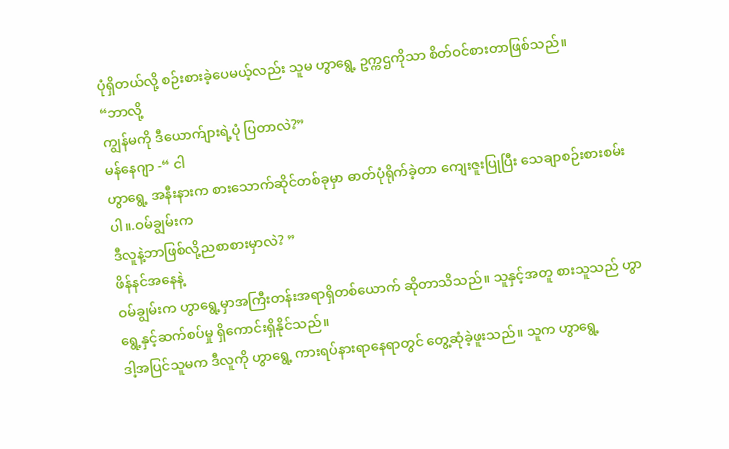ပုံရှိတယ်လို့ စဉ်းစားခဲ့ပေမယ့်လည်း သူမ ဟွာရွေ့ ဥက္ကဌကိုသာ စိတ်ဝင်စားတာဖြစ်သည်။
“ဘာလို့
ကျွန်မကို ဒီယောက်ျားရဲ့ပုံ ပြတာလဲ?”
မန်နေဂျာ -“ ငါ
ဟွာရွေ့ အနီးနားက စားသောက်ဆိုင်တစ်ခုမှာ ဓာတ်ပုံရိုက်ခဲ့တာ ကျေးဇူးပြုပြီး သေချာစဉ်းစားစမ်းပါ။.ဝမ်ချွမ်းက
ဒီလူနဲ့ဘာဖြစ်လို့ညစာစားမှာလဲ? ”
ဖိန်နင်အနေနဲ့
ဝမ်ချွမ်းက ဟွာရွေ့မှာအကြီးတန်းအရာရှိတစ်ယောက် ဆိုတာသိသည်။ သူနှင့်အတူ စားသူသည် ဟွာရွေ့နှင့်ဆက်စပ်မှု ရှိကောင်းရှိနိုင်သည်။
ဒါ့အပြင်သူမက ဒီလူကို ဟွာရွေ့ ကားရပ်နားရာနေရာတွင် တွေ့ဆုံခဲ့ဖူးသည်။ သူက ဟွာရွေ့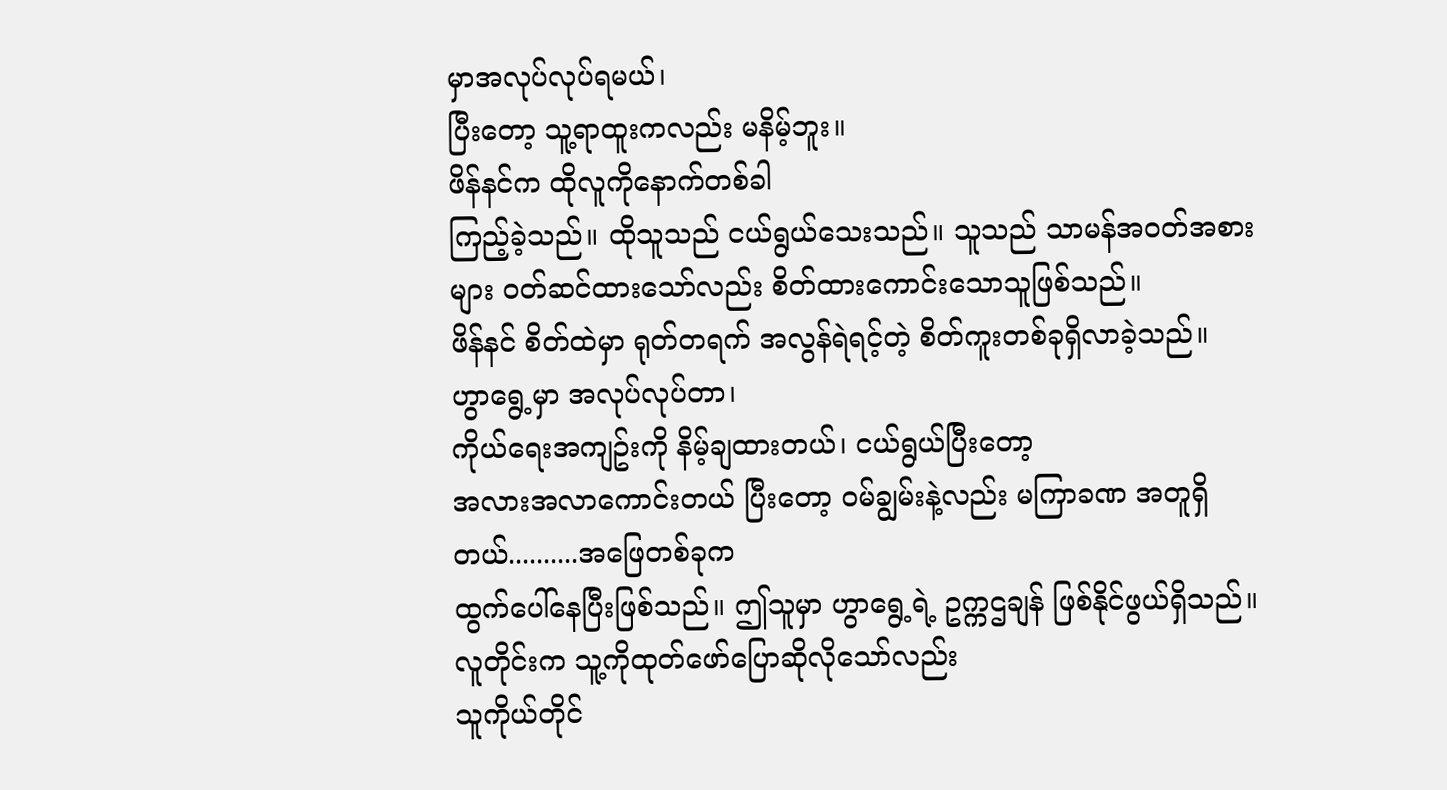မှာအလုပ်လုပ်ရမယ်၊
ပြီးတော့ သူ့ရာထူးကလည်း မနိမ့်ဘူး။
ဖိန်နင်က ထိုလူကိုနောက်တစ်ခါ
ကြည့်ခဲ့သည်။ ထိုသူသည် ငယ်ရွယ်သေးသည်။ သူသည် သာမန်အဝတ်အစားများ ဝတ်ဆင်ထားသော်လည်း စိတ်ထားကောင်းသောသူဖြစ်သည်။
ဖိန်နင် စိတ်ထဲမှာ ရုတ်တရက် အလွန်ရဲရင့်တဲ့ စိတ်ကူးတစ်ခုရှိလာခဲ့သည်။
ဟွာရွေ့မှာ အလုပ်လုပ်တာ၊
ကိုယ်ရေးအကျဥ်းကို နိမ့်ချထားတယ်၊ ငယ်ရွယ်ပြီးတော့
အလားအလာကောင်းတယ် ပြီးတော့ ဝမ်ချွမ်းနဲ့လည်း မကြာခဏ အတူရှိတယ်..........အဖြေတစ်ခုက
ထွက်ပေါ်နေပြီးဖြစ်သည်။ ဤသူမှာ ဟွာရွေ့ရဲ့ ဥက္ကဌချန် ဖြစ်နိုင်ဖွယ်ရှိသည်။ လူတိုင်းက သူ့ကိုထုတ်ဖော်ပြောဆိုလိုသော်လည်း
သူကိုယ်တိုင်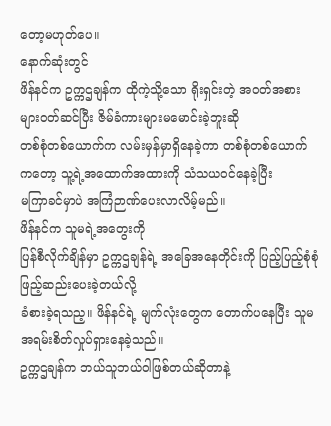တော့မဟုတ်ပေ။
နောက်ဆုံးတွင်
ဖိန်နင်က ဥက္ကဌချန်က ထိုကဲ့သို့သော ရိုးရှင်းတဲ့ အဝတ်အစားများဝတ်ဆင်ပြီး ဇိမ်ခံကားများမမောင်းခဲ့ဘူးဆို
တစ်စုံတစ်ယောက်က လမ်းမှန်မှာရှိနေခဲ့ကာ တစ်စုံတစ်ယောက်ကတော့ သူ့ရဲ့အထောက်အထားကို သံသယဝင်နေခဲ့ပြီး
မကြာခင်မှာပဲ အကြံဉာဏ်ပေးလာလိမ့်မည်။
ဖိန်နင်က သူမရဲ့အတွေးကို
ပြန်စီလိုက်ချိန်မှာ ဥက္ကဌချန်ရဲ့ အခြေအနေတိုင်းကို ပြည့်ပြည့်စုံစုံ ဖြည့်ဆည်းပေးခဲ့တယ်လို့
ခံစားခဲ့ရသည့။ ဖိန်နင်ရဲ့ မျက်လုံးတွေက တောက်ပနေပြီး သူမအရမ်းစိတ်လှုပ်ရှားနေခဲ့သည်။
ဥက္ကဌချန်က ဘယ်သူဘယ်ဝါဖြစ်တယ်ဆိုတာနဲ့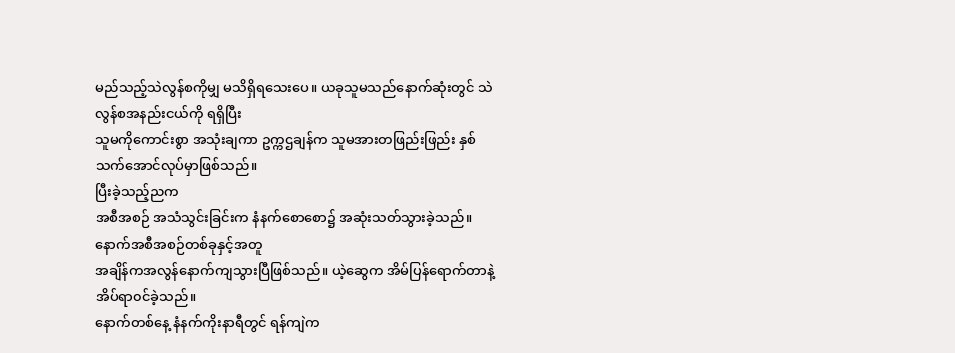မည်သည့်သဲလွန်စကိုမျှ မသိရှိရသေးပေ။ ယခုသူမသည်နောက်ဆုံးတွင် သဲလွန်စအနည်းငယ်ကို ရရှိပြီး
သူမကိုကောင်းစွာ အသုံးချကာ ဥက္ကဌချန်က သူမအားတဖြည်းဖြည်း နှစ်သက်အောင်လုပ်မှာဖြစ်သည်။
ပြီးခဲ့သည့်ညက
အစီအစဉ် အသံသွင်းခြင်းက နံနက်စောစော၌ အဆုံးသတ်သွားခဲ့သည်။ နောက်အစီအစဉ်တစ်ခုနှင့်အတူ
အချိန်ကအလွန်နောက်ကျသွားပြီဖြစ်သည်။ ယဲ့ဆွေက အိမ်ပြန်ရောက်တာနဲ့ အိပ်ရာ၀င်ခဲ့သည်။
နောက်တစ်နေ့ နံနက်ကိုးနာရီတွင် ရန်ကျဲက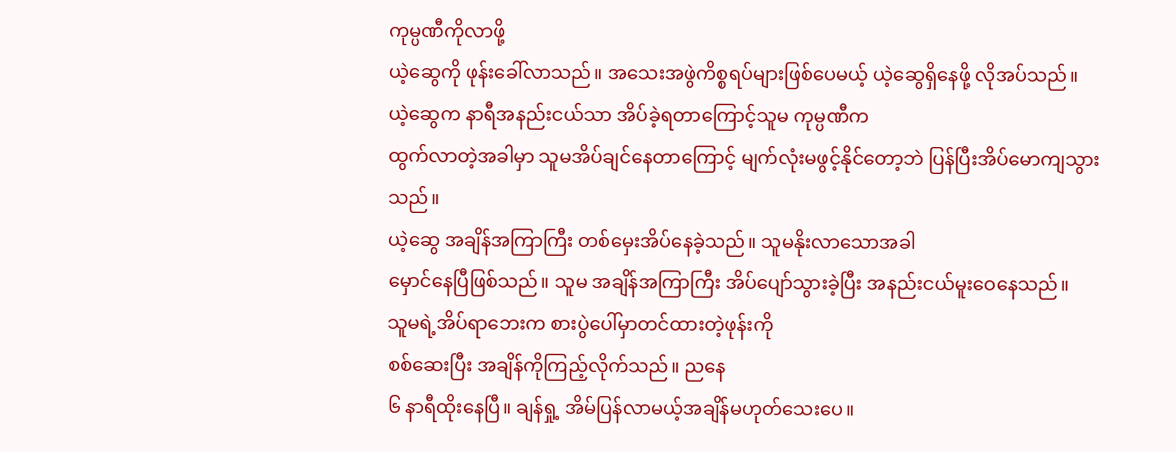ကုမ္ပဏီကိုလာဖို့
ယဲ့ဆွေကို ဖုန်းခေါ်လာသည်။ အသေးအဖွဲကိစ္စရပ်များဖြစ်ပေမယ့် ယဲ့ဆွေရှိနေဖို့ လိုအပ်သည်။
ယဲ့ဆွေက နာရီအနည်းငယ်သာ အိပ်ခဲ့ရတာကြောင့်သူမ ကုမ္ပဏီက
ထွက်လာတဲ့အခါမှာ သူမအိပ်ချင်နေတာကြောင့် မျက်လုံးမဖွင့်နိုင်တော့ဘဲ ပြန်ပြီးအိပ်မောကျသွားသည်။
ယဲ့ဆွေ အချိန်အကြာကြီး တစ်မှေးအိပ်နေခဲ့သည်။ သူမနိုးလာသောအခါ
မှောင်နေပြီဖြစ်သည်။ သူမ အချိန်အကြာကြီး အိပ်ပျော်သွားခဲ့ပြီး အနည်းငယ်မူးဝေနေသည်။
သူမရဲ့အိပ်ရာဘေးက စားပွဲပေါ်မှာတင်ထားတဲ့ဖုန်းကို
စစ်ဆေးပြီး အချိန်ကိုကြည့်လိုက်သည်။ ညနေ
၆ နာရီထိုးနေပြီ။ ချန်ရှု့ အိမ်ပြန်လာမယ့်အချိန်မဟုတ်သေးပေ။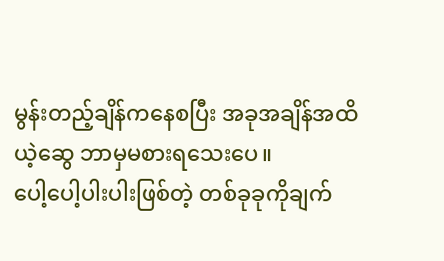မွန်းတည့်ချိန်ကနေစပြီး အခုအချိန်အထိ ယဲ့ဆွေ ဘာမှမစားရသေးပေ။
ပေါ့ပေါ့ပါးပါးဖြစ်တဲ့ တစ်ခုခုကိုချက်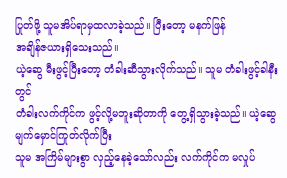ပြုတ်ဖို့ သူမအိပ်ရာမှထလာခဲ့သည်။ ပြီးတော့ မနက်ဖြန်
အချိန်ဇယားရှိသေးသည်။
ယဲ့ဆွေ မီးဖွင့်ပြီးတော့ တံခါးဆီသွားလိုက်သည်။ သူမ တံခါးဖွင့်ခါနီးတွင်
တံခါးလက်ကိုင်က ဖွင့်လို့မဘူးဆိုတာကို တွေ့ရှိသွားခဲ့သည်။ ယဲ့ဆွေ မျက်မှောင်ကြုတ်လိုက်ပြီး
သူမ အကြိမ်များစွာ လှည့်နေခဲ့သော်လည်း လက်ကိုင်က မလှုပ်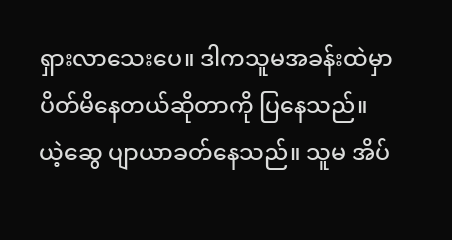ရှားလာသေးပေ။ ဒါကသူမအခန်းထဲမှာ ပိတ်မိနေတယ်ဆိုတာကို ပြနေသည်။
ယဲ့ဆွေ ပျာယာခတ်နေသည်။ သူမ အိပ်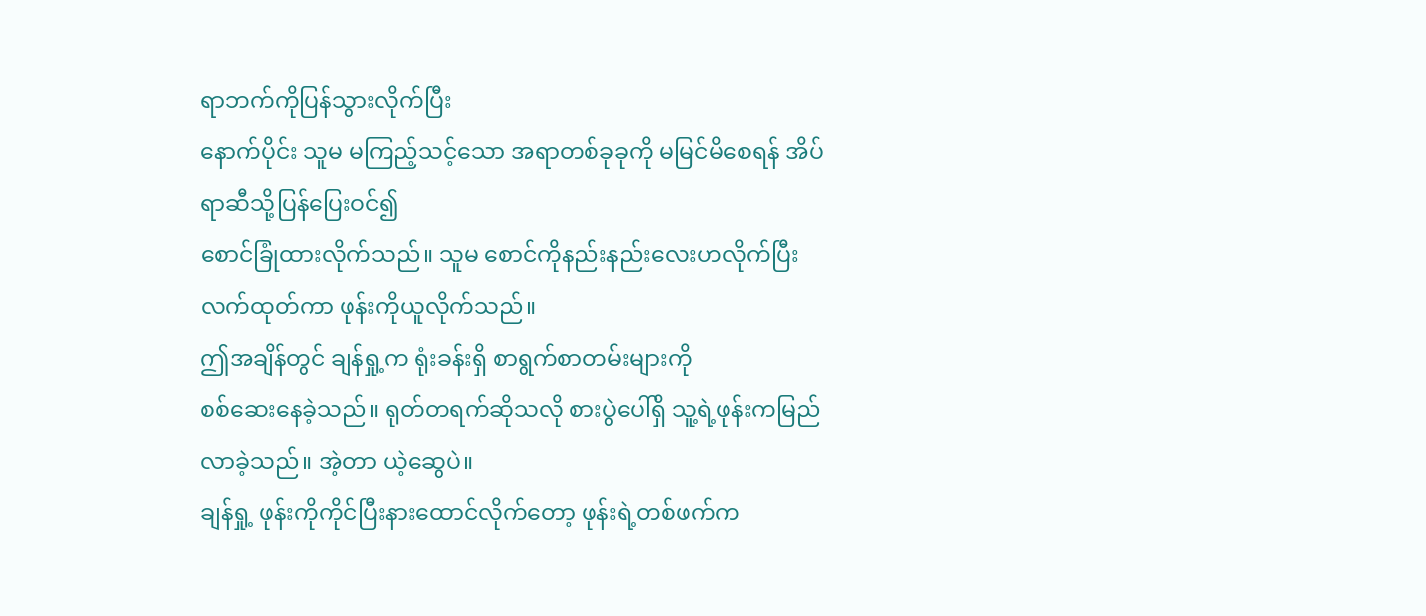ရာဘက်ကိုပြန်သွားလိုက်ပြီး
နောက်ပိုင်း သူမ မကြည့်သင့်သော အရာတစ်ခုခုကို မမြင်မိစေရန် အိပ်ရာဆီသို့ပြန်ပြေးဝင်၍
စောင်ခြုံထားလိုက်သည်။ သူမ စောင်ကိုနည်းနည်းလေးဟလိုက်ပြီး လက်ထုတ်ကာ ဖုန်းကိုယူလိုက်သည်။
ဤအချိန်တွင် ချန်ရှု့က ရုံးခန်းရှိ စာရွက်စာတမ်းများကို
စစ်ဆေးနေခဲ့သည်။ ရုတ်တရက်ဆိုသလို စားပွဲပေါ်ရှိ သူ့ရဲ့ဖုန်းကမြည်လာခဲ့သည်။ အဲ့တာ ယဲ့ဆွေပဲ။
ချန်ရှု့ ဖုန်းကိုကိုင်ပြီးနားထောင်လိုက်တော့ ဖုန်းရဲ့တစ်ဖက်က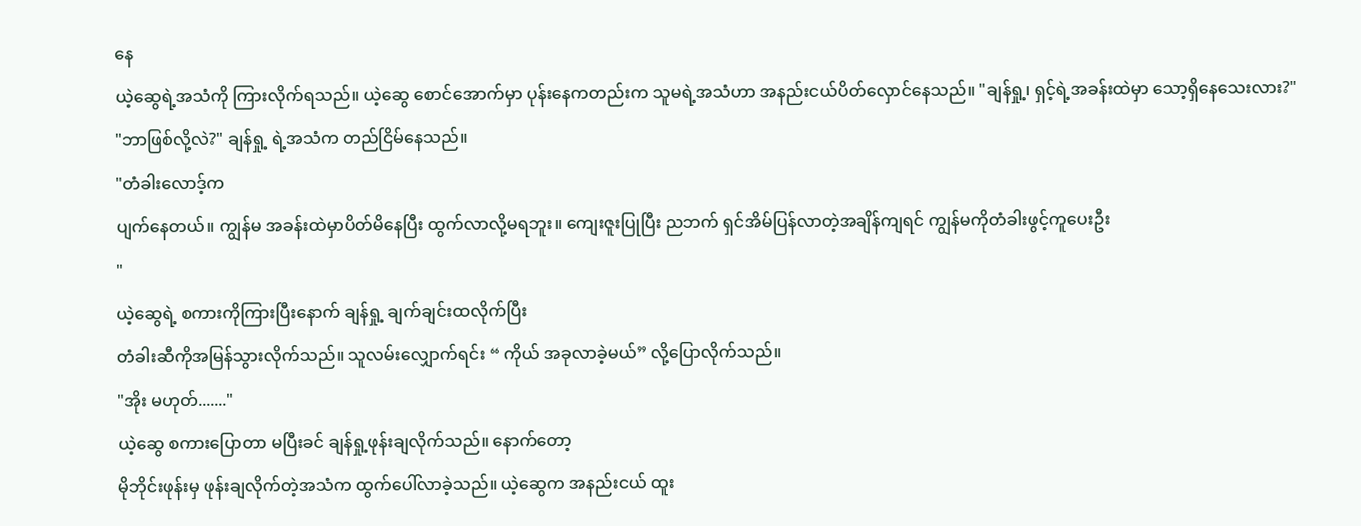နေ
ယဲ့ဆွေရဲ့အသံကို ကြားလိုက်ရသည်။ ယဲ့ဆွေ စောင်အောက်မှာ ပုန်းနေကတည်းက သူမရဲ့အသံဟာ အနည်းငယ်ပိတ်လှောင်နေသည်။ "ချန်ရှု့၊ ရှင့်ရဲ့အခန်းထဲမှာ သော့ရှိနေသေးလား?"
"ဘာဖြစ်လို့လဲ?" ချန်ရှု့ ရဲ့အသံက တည်ငြိမ်နေသည်။
"တံခါးလောဒ့်က
ပျက်နေတယ်။ ကျွန်မ အခန်းထဲမှာပိတ်မိနေပြီး ထွက်လာလို့မရဘူး။ ကျေးဇူးပြုပြီး ညဘက် ရှင်အိမ်ပြန်လာတဲ့အချိန်ကျရင် ကျွန်မကိုတံခါးဖွင့်ကူပေးဦး
"
ယဲ့ဆွေရဲ့ စကားကိုကြားပြီးနောက် ချန်ရှု့ ချက်ချင်းထလိုက်ပြီး
တံခါးဆီကိုအမြန်သွားလိုက်သည်။ သူလမ်းလျှောက်ရင်း “ ကိုယ် အခုလာခဲ့မယ်” လို့ပြောလိုက်သည်။
"အိုး မဟုတ်......."
ယဲ့ဆွေ စကားပြောတာ မပြီးခင် ချန်ရှု့ဖုန်းချလိုက်သည်။ နောက်တော့
မိုဘိုင်းဖုန်းမှ ဖုန်းချလိုက်တဲ့အသံက ထွက်ပေါ်လာခဲ့သည်။ ယဲ့ဆွေက အနည်းငယ် ထူး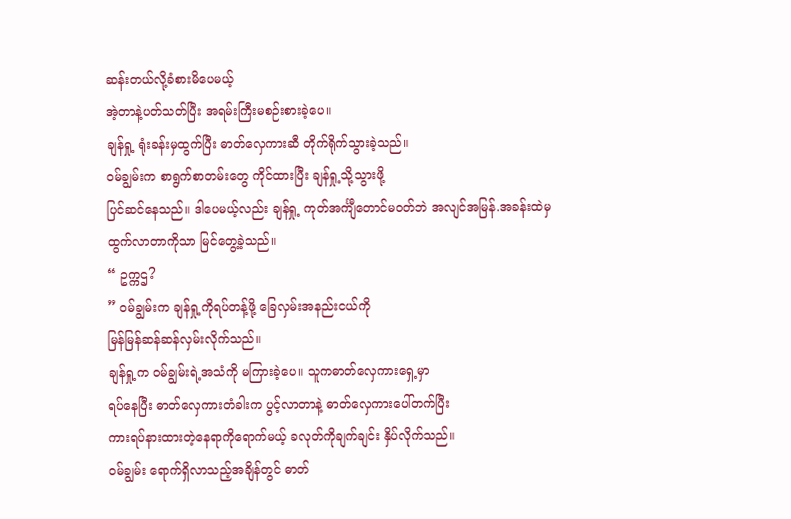ဆန်းတယ်လို့ခံစားမိပေမယ့်
အဲ့တာနဲ့ပတ်သတ်ပြီး အရမ်းကြီးမစဉ်းစားခဲ့ပေ။
ချန်ရှု့ ရုံးခန်းမှထွက်ပြီး ဓာတ်လှေကားဆီ တိုက်ရိုက်သွားခဲ့သည်။
ဝမ်ချွမ်းက စာရွက်စာတမ်းတွေ ကိုင်ထားပြီး ချန်ရှု့သို့သွားဖို့
ပြင်ဆင်နေသည်။ ဒါပေမယ့်လည်း ချန်ရှု့ ကုတ်အင်္ကျီတောင်မဝတ်ဘဲ အလျင်အမြန်.အခန်းထဲမှ
ထွက်လာတာကိုသာ မြင်တွေ့ခဲ့သည်။
“ ဥက္ကဌ?
” ဝမ်ချွမ်းက ချန်ရှု့ကိုရပ်တန့်ဖို့ ခြေလှမ်းအနည်းငယ်ကို
မြန်မြန်ဆန်ဆန်လှမ်းလိုက်သည်။
ချန်ရှု့က ဝမ်ချွမ်းရဲ့အသံကို မကြားခဲ့ပေ။ သူကဓာတ်လှေကားရှေ့မှာ
ရပ်နေပြီး ဓာတ်လှေကားတံခါးက ပွင့်လာတာနဲ့ ဓာတ်လှေကားပေါ်တက်ပြီး
ကားရပ်နားထားတဲ့နေရာကိုရောက်မယ့် ခလုတ်ကိုချက်ချင်း နှိပ်လိုက်သည်။
ဝမ်ချွမ်း ရောက်ရှိလာသည့်အချိန်တွင် ဓာတ်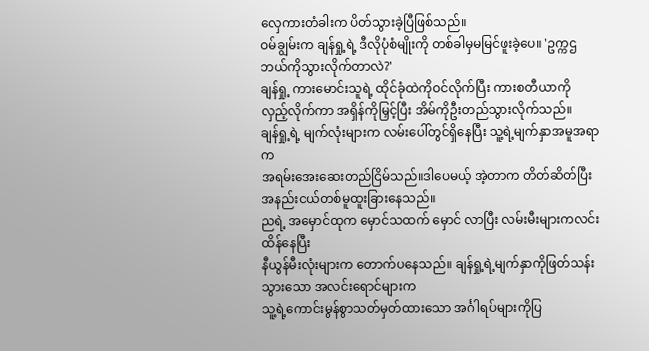လှေကားတံခါးက ပိတ်သွားခဲ့ပြီဖြစ်သည်။
ဝမ်ချွမ်းက ချန်ရှု့ရဲ့ ဒီလိုပုံစံမျိုးကို တစ်ခါမှမမြင်ဖူးခဲ့ပေ။ 'ဥက္ကဌ ဘယ်ကိုသွားလိုက်တာလဲ?'
ချန်ရှု့ ကားမောင်းသူရဲ့ ထိုင်ခုံထဲကိုဝင်လိုက်ပြီး ကားစတီယာကို
လှည့်လိုက်ကာ အရှိန်ကိုမြှင့်ပြီး အိမ်ကိုဦးတည်သွားလိုက်သည်။
ချန်ရှု့ရဲ့ မျက်လုံးများက လမ်းပေါ်တွင်ရှိနေပြီး သူ့ရဲ့မျက်နှာအမူအရာက
အရမ်းအေးဆေးတည်ငြိမ်သည်။ဒါပေမယ့် အဲ့တာက တိတ်ဆိတ်ပြီး
အနည်းငယ်တစ်မူထူးခြားနေသည်။
ညရဲ့ အမှောင်ထုက မှောင်သထက် မှောင် လာပြီး လမ်းမီးများကလင်းထိန်နေပြီး
နီယွန်မီးလုံးများက တောက်ပနေသည်။ ချန်ရှု့ရဲ့မျက်နှာကိုဖြတ်သန်းသွားသော အလင်းရောင်များက
သူ့ရဲ့ကောင်းမွန်စွာသတ်မှတ်ထားသော အင်္ဂါရပ်များကိုပြ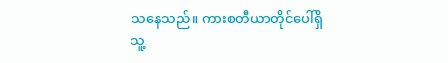သနေသည်။ ကားစတီယာတိုင်ပေါ်ရှိ
သူ့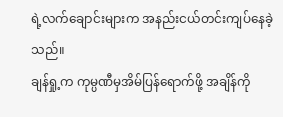ရဲ့လက်ချောင်းများက အနည်းငယ်တင်းကျပ်နေခဲ့သည်။
ချန်ရှု့က ကုမ္ပဏီမှအိမ်ပြန်ရောက်ဖို့ အချိန်ကို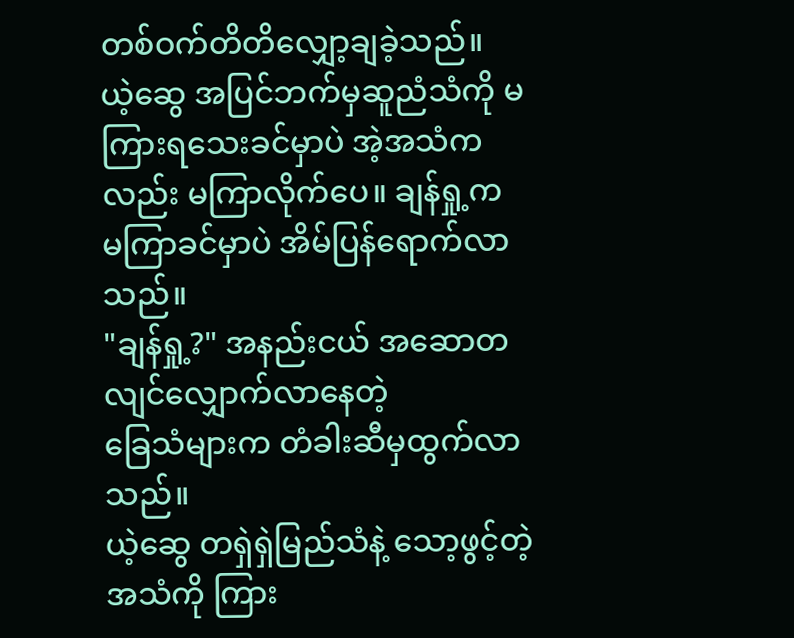တစ်ဝက်တိတိလျှော့ချခဲ့သည်။
ယဲ့ဆွေ အပြင်ဘက်မှဆူညံသံကို မကြားရသေးခင်မှာပဲ အဲ့အသံကလည်း မကြာလိုက်ပေ။ ချန်ရှု့က
မကြာခင်မှာပဲ အိမ်ပြန်ရောက်လာသည်။
"ချန်ရှု့?" အနည်းငယ် အဆောတလျင်လျှောက်လာနေတဲ့
ခြေသံများက တံခါးဆီမှထွက်လာသည်။
ယဲ့ဆွေ တရှဲရှဲမြည်သံနဲ့ သော့ဖွင့်တဲ့အသံကို ကြား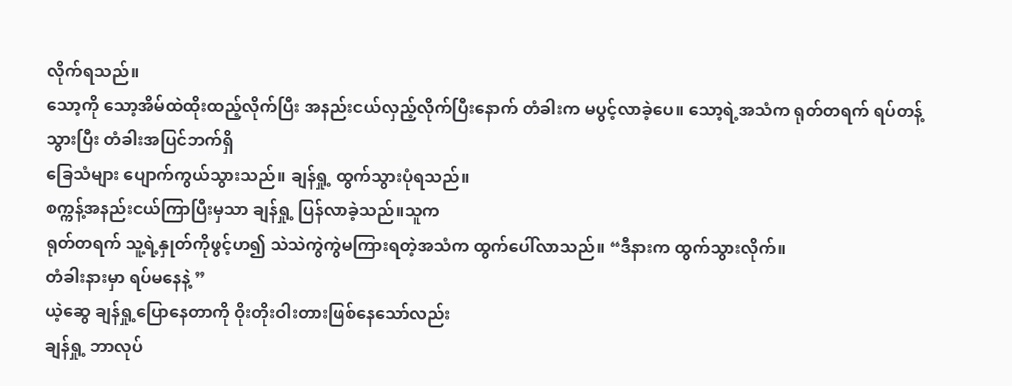လိုက်ရသည်။
သော့ကို သော့အိမ်ထဲထိုးထည့်လိုက်ပြီး အနည်းငယ်လှည့်လိုက်ပြီးနောက် တံခါးက မပွင့်လာခဲ့ပေ။ သော့ရဲ့အသံက ရုတ်တရက် ရပ်တန့်သွားပြီး တံခါးအပြင်ဘက်ရှိ
ခြေသံများ ပျောက်ကွယ်သွားသည်။ ချန်ရှု့ ထွက်သွားပုံရသည်။
စက္ကန့်အနည်းငယ်ကြာပြီးမှသာ ချန်ရှု့ ပြန်လာခဲ့သည်။သူက
ရုတ်တရက် သူ့ရဲ့နှုတ်ကိုဖွင့်ဟ၍ သဲသဲကွဲကွဲမကြားရတဲ့အသံက ထွက်ပေါ်လာသည်။ “ဒီနားက ထွက်သွားလိုက်။
တံခါးနားမှာ ရပ်မနေနဲ့ ”
ယဲ့ဆွေ ချန်ရှု့ပြောနေတာကို ဝိုးတိုးဝါးတားဖြစ်နေသော်လည်း
ချန်ရှု့ ဘာလုပ်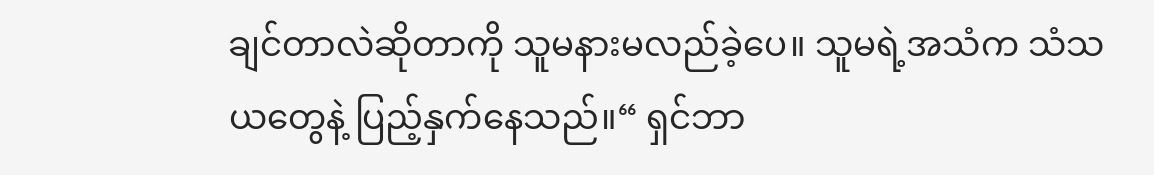ချင်တာလဲဆိုတာကို သူမနားမလည်ခဲ့ပေ။ သူမရဲ့အသံက သံသယတွေနဲ့ ပြည့်နှက်နေသည်။“ ရှင်ဘာ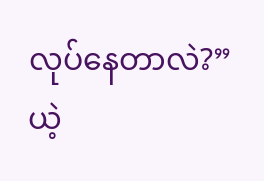လုပ်နေတာလဲ?”
ယဲ့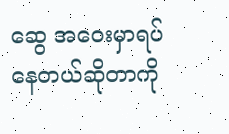ဆွေ အဝေးမှာရပ်နေတယ်ဆိုတာကို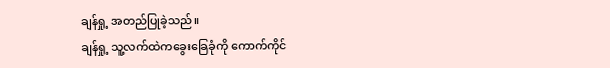ချန်ရှု့ အတည်ပြုခဲ့သည်။
ချန်ရှု့ သူ့လက်ထဲကခွေးခြေခုံကို ကောက်ကိုင်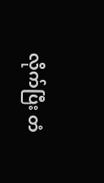လိုက်ပြီး တံ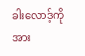ခါးလောဒ့်ကို အား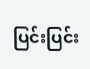ပြင်းပြင်း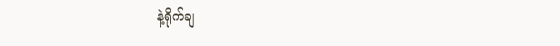နဲ့ရိုက်ချ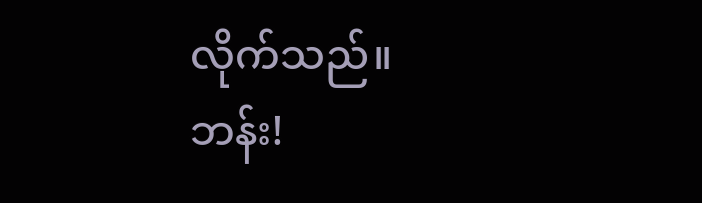လိုက်သည်။
ဘန်း!